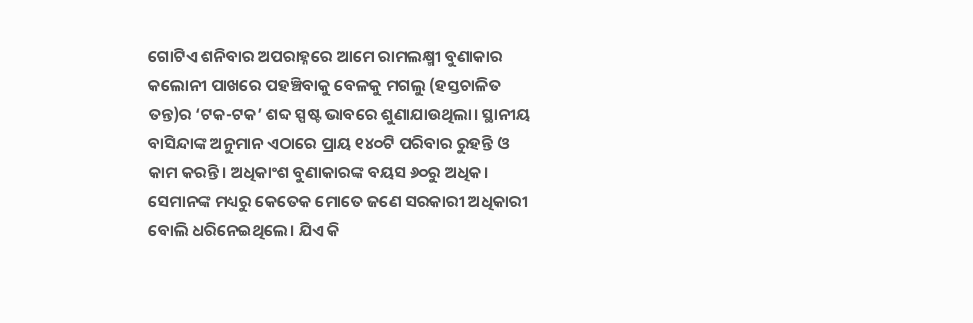ଗୋଟିଏ ଶନିବାର ଅପରାହ୍ନରେ ଆମେ ରାମଲକ୍ଷ୍ମୀ ବୁଣାକାର କଲୋନୀ ପାଖରେ ପହଞ୍ଚିବାକୁ ବେଳକୁ ମଗଲୁ (ହସ୍ତଚାଳିତ ତନ୍ତ)ର ‘ଟକ-ଟକ’ ଶବ୍ଦ ସ୍ପଷ୍ଟ ଭାବରେ ଶୁଣାଯାଉଥିଲା। ସ୍ଥାନୀୟ ବାସିନ୍ଦାଙ୍କ ଅନୁମାନ ଏଠାରେ ପ୍ରାୟ ୧୪୦ଟି ପରିବାର ରୁହନ୍ତି ଓ କାମ କରନ୍ତି। ଅଧିକାଂଶ ବୁଣାକାରଙ୍କ ବୟସ ୬୦ରୁ ଅଧିକ। ସେମାନଙ୍କ ମଧ୍ୟରୁ କେତେକ ମୋତେ ଜଣେ ସରକାରୀ ଅଧିକାରୀ ବୋଲି ଧରିନେଇଥିଲେ। ଯିଏ କି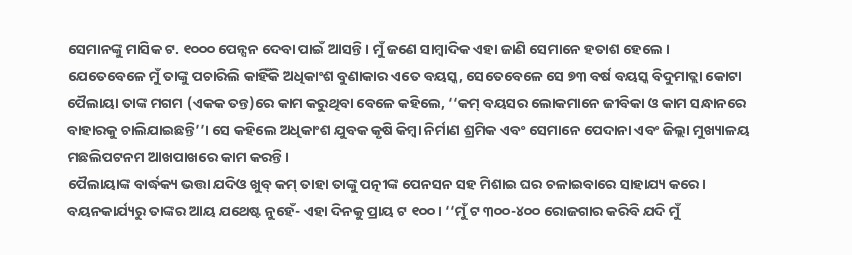ସେମାନଙ୍କୁ ମାସିକ ଟ. ୧୦୦୦ ପେନ୍ସନ ଦେବା ପାଇଁ ଆସନ୍ତି। ମୁଁ ଜଣେ ସାମ୍ବାଦିକ ଏହା ଜାଣି ସେମାନେ ହତାଶ ହେଲେ ।
ଯେତେବେଳେ ମୁଁ ତାଙ୍କୁ ପଚାରିଲି କାହିଁକି ଅଧିକାଂଶ ବୁଣାକାର ଏତେ ବୟସ୍କ, ସେତେବେଳେ ସେ ୭୩ ବର୍ଷ ବୟସ୍କ ବିଦୁମାତ୍ଲା କୋଟା ପୈଲାୟା ତାଙ୍କ ମଗମ (ଏକକ ତନ୍ତ)ରେ କାମ କରୁଥିବା ବେଳେ କହିଲେ, ‘‘କମ୍ ବୟସର ଲୋକମାନେ ଜୀବିକା ଓ କାମ ସନ୍ଧାନରେ ବାହାରକୁ ଚାଲିଯାଇଛନ୍ତି’’। ସେ କହିଲେ ଅଧିକାଂଶ ଯୁବକ କୃଷି କିମ୍ବା ନିର୍ମାଣ ଶ୍ରମିକ ଏବଂ ସେମାନେ ପେଦାନା ଏବଂ ଜିଲ୍ଲା ମୁଖ୍ୟାଳୟ ମଛଲିପଟନମ ଆଖପାଖରେ କାମ କରନ୍ତି।
ପୈଲାୟାଙ୍କ ବାର୍ଦ୍ଧକ୍ୟ ଭତ୍ତା ଯଦିଓ ଖୁବ୍ କମ୍ ତାହା ତାଙ୍କୁ ପତ୍ନୀଙ୍କ ପେନସନ ସହ ମିଶାଇ ଘର ଚଳାଇବାରେ ସାହାଯ୍ୟ କରେ। ବୟନକାର୍ଯ୍ୟରୁ ତାଙ୍କର ଆୟ ଯଥେଷ୍ଟ ନୁହେଁ- ଏହା ଦିନକୁ ପ୍ରାୟ ଟ ୧୦୦। ‘‘ମୁଁ ଟ ୩୦୦-୪୦୦ ରୋଜଗାର କରିବି ଯଦି ମୁଁ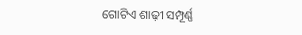ଗୋଟିଏ ଶାଢ଼ୀ ସମ୍ପୂର୍ଣ୍ଣ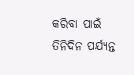କରିବା ପାଇଁ ତିନିଦିନ ପର୍ଯ୍ୟନ୍ତ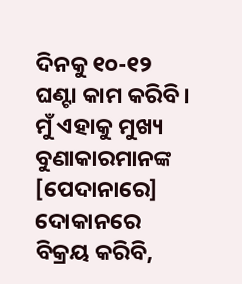ଦିନକୁ ୧୦-୧୨ ଘଣ୍ଟା କାମ କରିବି। ମୁଁ ଏହାକୁ ମୁଖ୍ୟ ବୁଣାକାରମାନଙ୍କ [ପେଦାନାରେ] ଦୋକାନରେ ବିକ୍ରୟ କରିବି,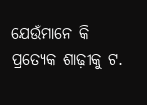ଯେଉଁମାନେ କି ପ୍ରତ୍ୟେକ ଶାଢ଼ୀକୁ ଟ.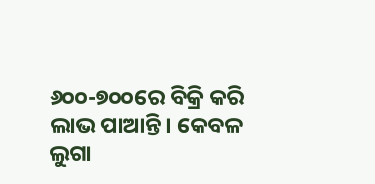୬୦୦-୭୦୦ରେ ବିକ୍ରି କରି ଲାଭ ପାଆନ୍ତି। କେବଳ ଲୁଗା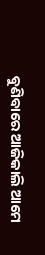ବୁଣିବାରେ ଆଜିକାଲି ଆମେ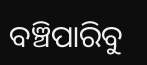ବଞ୍ଚିପାରିବୁ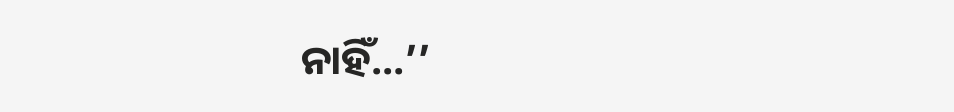ନାହିଁ…’’